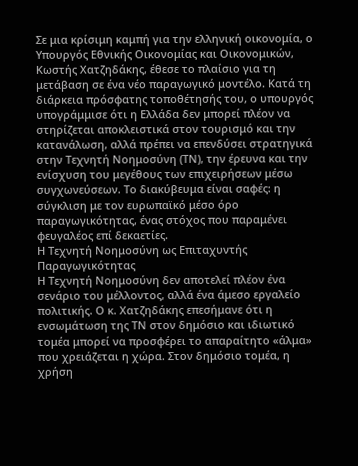Σε μια κρίσιμη καμπή για την ελληνική οικονομία, ο Υπουργός Εθνικής Οικονομίας και Οικονομικών, Κωστής Χατζηδάκης, έθεσε το πλαίσιο για τη μετάβαση σε ένα νέο παραγωγικό μοντέλο. Κατά τη διάρκεια πρόσφατης τοποθέτησής του, ο υπουργός υπογράμμισε ότι η Ελλάδα δεν μπορεί πλέον να στηρίζεται αποκλειστικά στον τουρισμό και την κατανάλωση, αλλά πρέπει να επενδύσει στρατηγικά στην Τεχνητή Νοημοσύνη (ΤΝ), την έρευνα και την ενίσχυση του μεγέθους των επιχειρήσεων μέσω συγχωνεύσεων. Το διακύβευμα είναι σαφές: η σύγκλιση με τον ευρωπαϊκό μέσο όρο παραγωγικότητας, ένας στόχος που παραμένει φευγαλέος επί δεκαετίες.
Η Τεχνητή Νοημοσύνη ως Επιταχυντής Παραγωγικότητας
Η Τεχνητή Νοημοσύνη δεν αποτελεί πλέον ένα σενάριο του μέλλοντος, αλλά ένα άμεσο εργαλείο πολιτικής. Ο κ. Χατζηδάκης επεσήμανε ότι η ενσωμάτωση της ΤΝ στον δημόσιο και ιδιωτικό τομέα μπορεί να προσφέρει το απαραίτητο «άλμα» που χρειάζεται η χώρα. Στον δημόσιο τομέα, η χρήση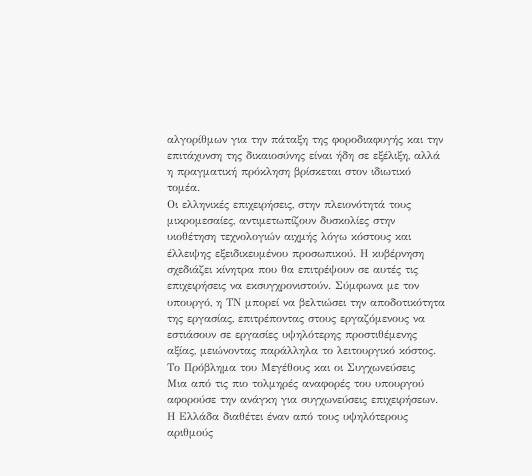αλγορίθμων για την πάταξη της φοροδιαφυγής και την επιτάχυνση της δικαιοσύνης είναι ήδη σε εξέλιξη, αλλά η πραγματική πρόκληση βρίσκεται στον ιδιωτικό τομέα.
Οι ελληνικές επιχειρήσεις, στην πλειονότητά τους μικρομεσαίες, αντιμετωπίζουν δυσκολίες στην υιοθέτηση τεχνολογιών αιχμής λόγω κόστους και έλλειψης εξειδικευμένου προσωπικού. Η κυβέρνηση σχεδιάζει κίνητρα που θα επιτρέψουν σε αυτές τις επιχειρήσεις να εκσυγχρονιστούν. Σύμφωνα με τον υπουργό, η ΤΝ μπορεί να βελτιώσει την αποδοτικότητα της εργασίας, επιτρέποντας στους εργαζόμενους να εστιάσουν σε εργασίες υψηλότερης προστιθέμενης αξίας, μειώνοντας παράλληλα το λειτουργικό κόστος.
Το Πρόβλημα του Μεγέθους και οι Συγχωνεύσεις
Μια από τις πιο τολμηρές αναφορές του υπουργού αφορούσε την ανάγκη για συγχωνεύσεις επιχειρήσεων. Η Ελλάδα διαθέτει έναν από τους υψηλότερους αριθμούς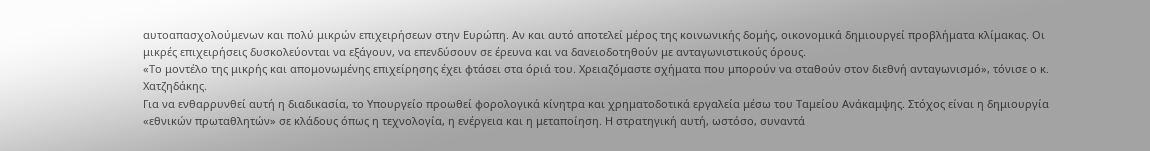αυτοαπασχολούμενων και πολύ μικρών επιχειρήσεων στην Ευρώπη. Αν και αυτό αποτελεί μέρος της κοινωνικής δομής, οικονομικά δημιουργεί προβλήματα κλίμακας. Οι μικρές επιχειρήσεις δυσκολεύονται να εξάγουν, να επενδύσουν σε έρευνα και να δανειοδοτηθούν με ανταγωνιστικούς όρους.
«Το μοντέλο της μικρής και απομονωμένης επιχείρησης έχει φτάσει στα όριά του. Χρειαζόμαστε σχήματα που μπορούν να σταθούν στον διεθνή ανταγωνισμό», τόνισε ο κ. Χατζηδάκης.
Για να ενθαρρυνθεί αυτή η διαδικασία, το Υπουργείο προωθεί φορολογικά κίνητρα και χρηματοδοτικά εργαλεία μέσω του Ταμείου Ανάκαμψης. Στόχος είναι η δημιουργία «εθνικών πρωταθλητών» σε κλάδους όπως η τεχνολογία, η ενέργεια και η μεταποίηση. Η στρατηγική αυτή, ωστόσο, συναντά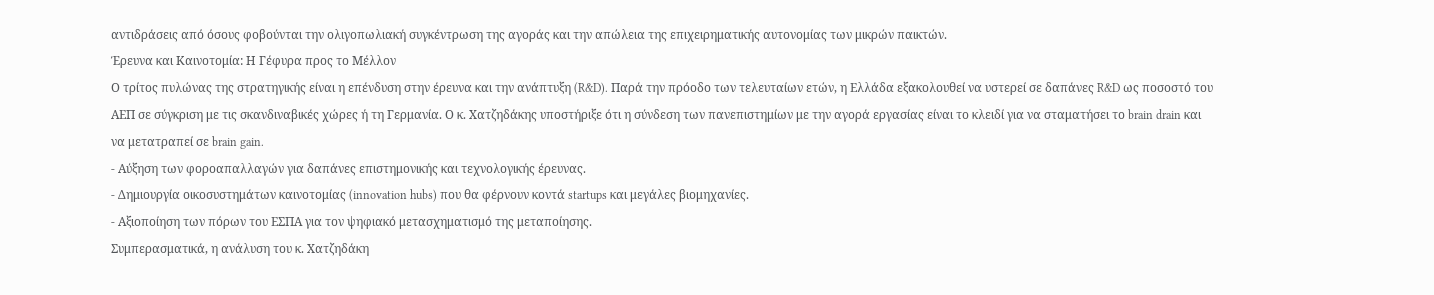αντιδράσεις από όσους φοβούνται την ολιγοπωλιακή συγκέντρωση της αγοράς και την απώλεια της επιχειρηματικής αυτονομίας των μικρών παικτών.
Έρευνα και Καινοτομία: Η Γέφυρα προς το Μέλλον
Ο τρίτος πυλώνας της στρατηγικής είναι η επένδυση στην έρευνα και την ανάπτυξη (R&D). Παρά την πρόοδο των τελευταίων ετών, η Ελλάδα εξακολουθεί να υστερεί σε δαπάνες R&D ως ποσοστό του ΑΕΠ σε σύγκριση με τις σκανδιναβικές χώρες ή τη Γερμανία. Ο κ. Χατζηδάκης υποστήριξε ότι η σύνδεση των πανεπιστημίων με την αγορά εργασίας είναι το κλειδί για να σταματήσει το brain drain και να μετατραπεί σε brain gain.
- Αύξηση των φοροαπαλλαγών για δαπάνες επιστημονικής και τεχνολογικής έρευνας.
- Δημιουργία οικοσυστημάτων καινοτομίας (innovation hubs) που θα φέρνουν κοντά startups και μεγάλες βιομηχανίες.
- Αξιοποίηση των πόρων του ΕΣΠΑ για τον ψηφιακό μετασχηματισμό της μεταποίησης.
Συμπερασματικά, η ανάλυση του κ. Χατζηδάκη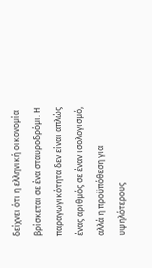δείχνει ότι η ελληνική οικονομία βρίσκεται σε ένα σταυροδρόμι. Η παραγωγικότητα δεν είναι απλώς ένας αριθμός σε έναν ισολογισμό, αλλά η προϋπόθεση για υψηλότερους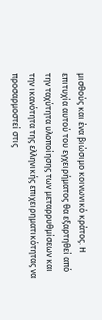μισθούς και ένα βιώσιμο κοινωνικό κράτος. Η επιτυχία αυτού του εγχειρήματος θα εξαρτηθεί από την ταχύτητα υλοποίησης των μεταρρυθμίσεων και την ικανότητα της ελληνικής επιχειρηματικότητας να προσαρμοστεί στις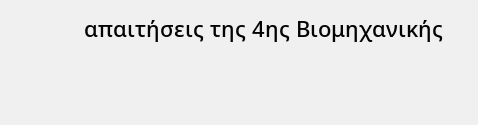απαιτήσεις της 4ης Βιομηχανικής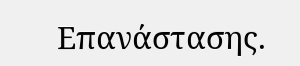Επανάστασης.